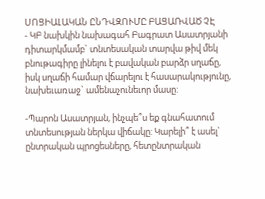ՍՈՑԻԱԼԱԿԱՆ ԸՆԴՎԶՈՒՄԸ ԲԱՑԱՌՎԱԾ ՉԷ
- ԿԲ նախկին նախագահ Բագրատ Ասատրյանի դիտարկմամբ` տնտեսական տարվա թիվ մեկ բնութագիրը լինելու է բավական բարձր սղաճը, իսկ սղաճի համար վճարելու է հասարակությունը, նախեւառաջ` ամենաչունեւոր մասը:

-Պարոն Ասատրյան, ինչպե՞ս եք գնահատում տնտեսության ներկա վիճակը: Կարելի՞ է ասել` ընտրական պրոցեսները, հետընտրական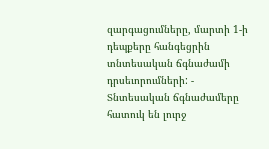զարգացումները, մարտի 1-ի դեպքերը հանգեցրին տնտեսական ճգնաժամի դրսեւորումների: - Տնտեսական ճգնաժամերը հատուկ են լուրջ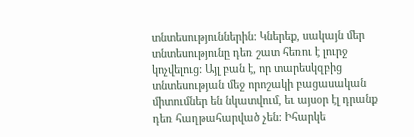տնտեսություններին: Կներեք, սակայն մեր տնտեսությունը դեռ շատ հեռու է լուրջ կոչվելուց: Այլ բան է, որ տարեսկզբից տնտեսության մեջ որոշակի բացասական միտումներ են նկատվում, եւ այսօր էլ դրանք դեռ հաղթահարված չեն: Իհարկե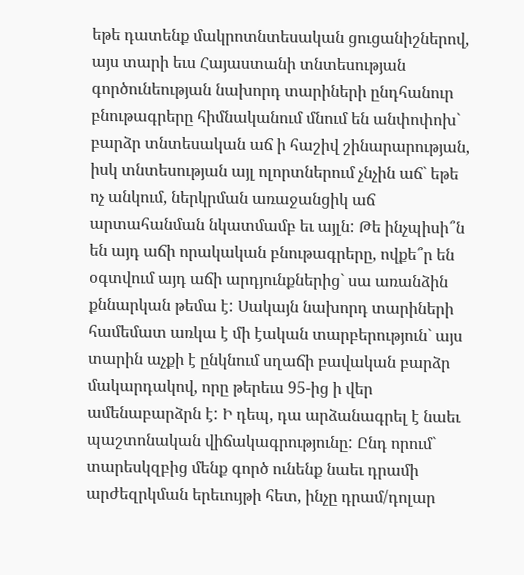եթե դատենք մակրոտնտեսական ցուցանիշներով, այս տարի եւս Հայաստանի տնտեսության գործունեության նախորդ տարիների ընդհանուր բնութագրերը հիմնականում մնում են անփոփոխ` բարձր տնտեսական աճ ի հաշիվ շինարարության, իսկ տնտեսության այլ ոլորտներում չնչին աճ` եթե ոչ անկում, ներկրման առաջանցիկ աճ արտահանման նկատմամբ եւ այլն: Թե ինչպիսի՞ն են այդ աճի որակական բնութագրերը, ովքե՞ր են օգտվում այդ աճի արդյունքներից` սա առանձին քննարկան թեմա է: Սակայն նախորդ տարիների համեմատ առկա է մի էական տարբերություն` այս տարին աչքի է ընկնում սղաճի բավական բարձր մակարդակով, որը թերեւս 95-ից ի վեր ամենաբարձրն է: Ի դեպ, դա արձանագրել է նաեւ պաշտոնական վիճակագրությունը: Ընդ որում` տարեսկզբից մենք գործ ունենք նաեւ դրամի արժեզրկման երեւույթի հետ, ինչը դրամ/դոլար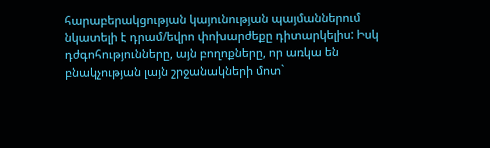հարաբերակցության կայունության պայմաններում նկատելի է դրամ/եվրո փոխարժեքը դիտարկելիս: Իսկ դժգոհությունները, այն բողոքները, որ առկա են բնակչության լայն շրջանակների մոտ`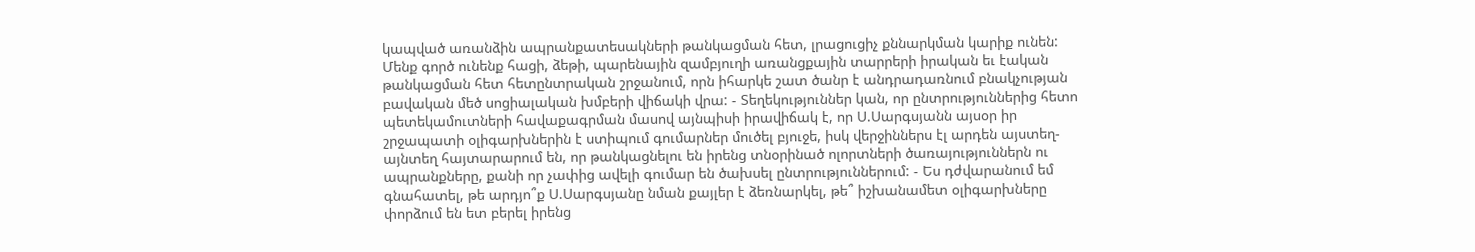կապված առանձին ապրանքատեսակների թանկացման հետ, լրացուցիչ քննարկման կարիք ունեն: Մենք գործ ունենք հացի, ձեթի, պարենային զամբյուղի առանցքային տարրերի իրական եւ էական թանկացման հետ հետընտրական շրջանում, որն իհարկե շատ ծանր է անդրադառնում բնակչության բավական մեծ սոցիալական խմբերի վիճակի վրա: - Տեղեկություններ կան, որ ընտրություններից հետո պետեկամուտների հավաքագրման մասով այնպիսի իրավիճակ է, որ Ս.Սարգսյանն այսօր իր շրջապատի օլիգարխներին է ստիպում գումարներ մուծել բյուջե, իսկ վերջիններս էլ արդեն այստեղ-այնտեղ հայտարարում են, որ թանկացնելու են իրենց տնօրինած ոլորտների ծառայություններն ու ապրանքները, քանի որ չափից ավելի գումար են ծախսել ընտրություններում: - Ես դժվարանում եմ գնահատել, թե արդյո՞ք Ս.Սարգսյանը նման քայլեր է ձեռնարկել, թե՞ իշխանամետ օլիգարխները փորձում են ետ բերել իրենց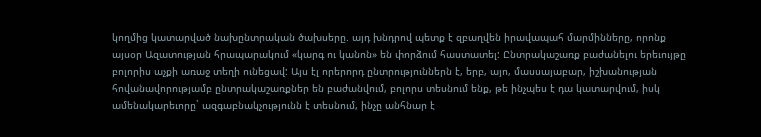կողմից կատարված նախընտրական ծախսերը. այդ խնդրով պետք է զբաղվեն իրավապահ մարմինները, որոնք այսօր Ազատության հրապարակում «կարգ ու կանոն» են փորձում հաստատել: Ընտրակաշառք բաժանելու երեւույթը բոլորիս աչքի առաջ տեղի ունեցավ: Այս էլ որերորդ ընտրություններն է, երբ, այո, մասսայաբար, իշխանության հովանավորությամբ ընտրակաշառքներ են բաժանվում, բոլորս տեսնում ենք, թե ինչպես է դա կատարվում, իսկ ամենակարեւորը` ազգաբնակչությունն է տեսնում, ինչը անհնար է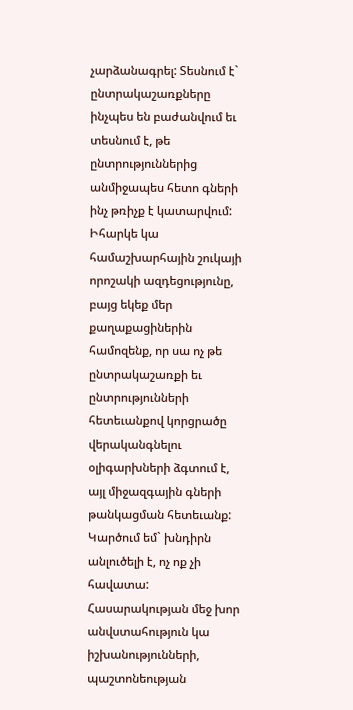չարձանագրել: Տեսնում է` ընտրակաշառքները ինչպես են բաժանվում եւ տեսնում է, թե ընտրություններից անմիջապես հետո գների ինչ թռիչք է կատարվում: Իհարկե կա համաշխարհային շուկայի որոշակի ազդեցությունը, բայց եկեք մեր քաղաքացիներին համոզենք, որ սա ոչ թե ընտրակաշառքի եւ ընտրությունների հետեւանքով կորցրածը վերականգնելու օլիգարխների ձգտում է, այլ միջազգային գների թանկացման հետեւանք: Կարծում եմ` խնդիրն անլուծելի է, ոչ ոք չի հավատա: Հասարակության մեջ խոր անվստահություն կա իշխանությունների, պաշտոնեության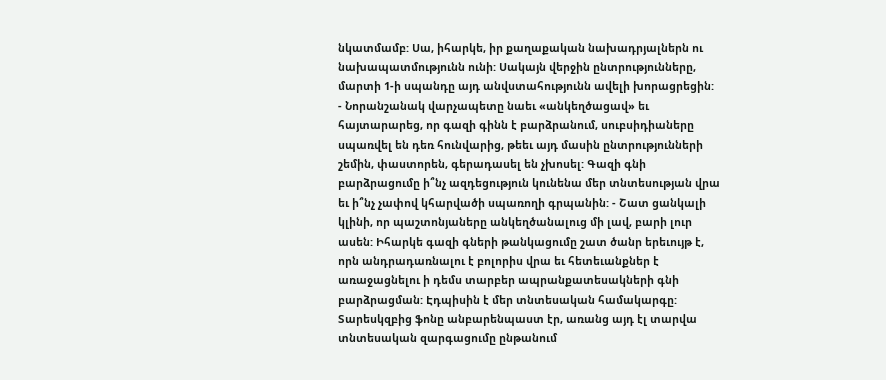նկատմամբ: Սա, իհարկե, իր քաղաքական նախադրյալներն ու նախապատմությունն ունի: Սակայն վերջին ընտրությունները, մարտի 1-ի սպանդը այդ անվստահությունն ավելի խորացրեցին: - Նորանշանակ վարչապետը նաեւ «անկեղծացավ» եւ հայտարարեց, որ գազի գինն է բարձրանում, սուբսիդիաները սպառվել են դեռ հունվարից, թեեւ այդ մասին ընտրությունների շեմին, փաստորեն, գերադասել են չխոսել: Գազի գնի բարձրացումը ի՞նչ ազդեցություն կունենա մեր տնտեսության վրա եւ ի՞նչ չափով կհարվածի սպառողի գրպանին: - Շատ ցանկալի կլինի, որ պաշտոնյաները անկեղծանալուց մի լավ, բարի լուր ասեն: Իհարկե գազի գների թանկացումը շատ ծանր երեւույթ է, որն անդրադառնալու է բոլորիս վրա եւ հետեւանքներ է առաջացնելու ի դեմս տարբեր ապրանքատեսակների գնի բարձրացման: Էդպիսին է մեր տնտեսական համակարգը: Տարեսկզբից ֆոնը անբարենպաստ էր, առանց այդ էլ տարվա տնտեսական զարգացումը ընթանում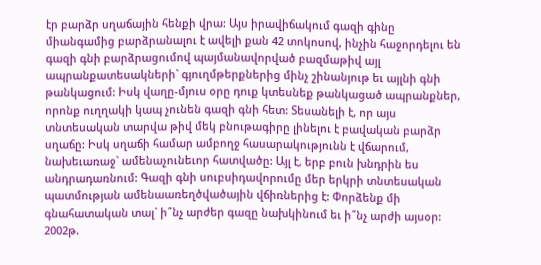էր բարձր սղաճային հենքի վրա: Այս իրավիճակում գազի գինը միանգամից բարձրանալու է ավելի քան 42 տոկոսով, ինչին հաջորդելու են գազի գնի բարձրացումով պայմանավորված բազմաթիվ այլ ապրանքատեսակների` գյուղմթերքներից մինչ շինանյութ եւ այլնի գնի թանկացում: Իսկ վաղը-մյուս օրը դուք կտեսնեք թանկացած ապրանքներ, որոնք ուղղակի կապ չունեն գազի գնի հետ: Տեսանելի է, որ այս տնտեսական տարվա թիվ մեկ բնութագիրը լինելու է բավական բարձր սղաճը: Իսկ սղաճի համար ամբողջ հասարակությունն է վճարում, նախեւառաջ` ամենաչունեւոր հատվածը: Այլ է, երբ բուն խնդրին ես անդրադառնում: Գազի գնի սուբսիդավորումը մեր երկրի տնտեսական պատմության ամենաառեղծվածային վճիռներից է: Փորձենք մի գնահատական տալ` ի՞նչ արժեր գազը նախկինում եւ ի՞նչ արժի այսօր: 2002թ.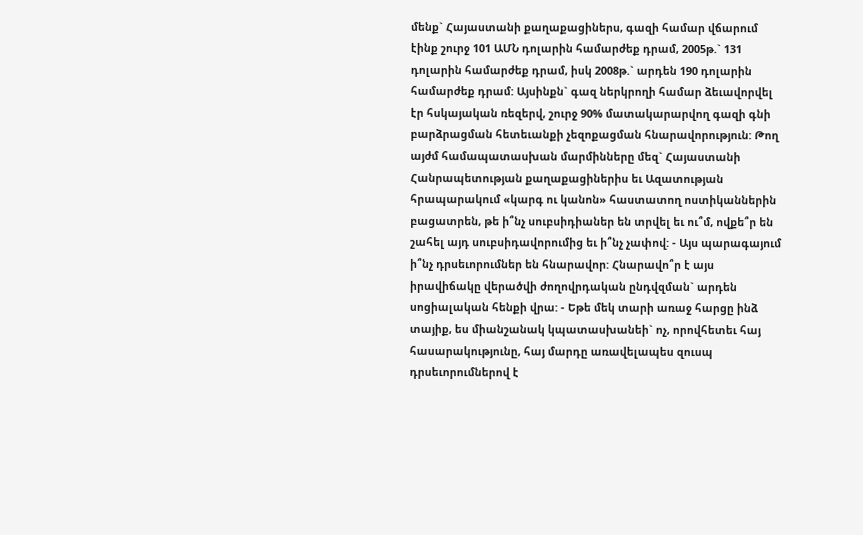մենք` Հայաստանի քաղաքացիներս, գազի համար վճարում էինք շուրջ 101 ԱՄՆ դոլարին համարժեք դրամ, 2005թ.` 131 դոլարին համարժեք դրամ, իսկ 2008թ.` արդեն 190 դոլարին համարժեք դրամ: Այսինքն` գազ ներկրողի համար ձեւավորվել էր հսկայական ռեզերվ, շուրջ 90% մատակարարվող գազի գնի բարձրացման հետեւանքի չեզոքացման հնարավորություն: Թող այժմ համապատասխան մարմինները մեզ` Հայաստանի Հանրապետության քաղաքացիներիս եւ Ազատության հրապարակում «կարգ ու կանոն» հաստատող ոստիկաններին բացատրեն, թե ի՞նչ սուբսիդիաներ են տրվել եւ ու՞մ, ովքե՞ր են շահել այդ սուբսիդավորումից եւ ի՞նչ չափով: - Այս պարագայում ի՞նչ դրսեւորումներ են հնարավոր: Հնարավո՞ր է այս իրավիճակը վերածվի ժողովրդական ընդվզման` արդեն սոցիալական հենքի վրա: - Եթե մեկ տարի առաջ հարցը ինձ տայիք, ես միանշանակ կպատասխանեի` ոչ, որովհետեւ հայ հասարակությունը, հայ մարդը առավելապես զուսպ դրսեւորումներով է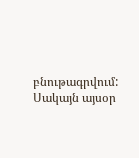բնութագրվում: Սակայն այսօր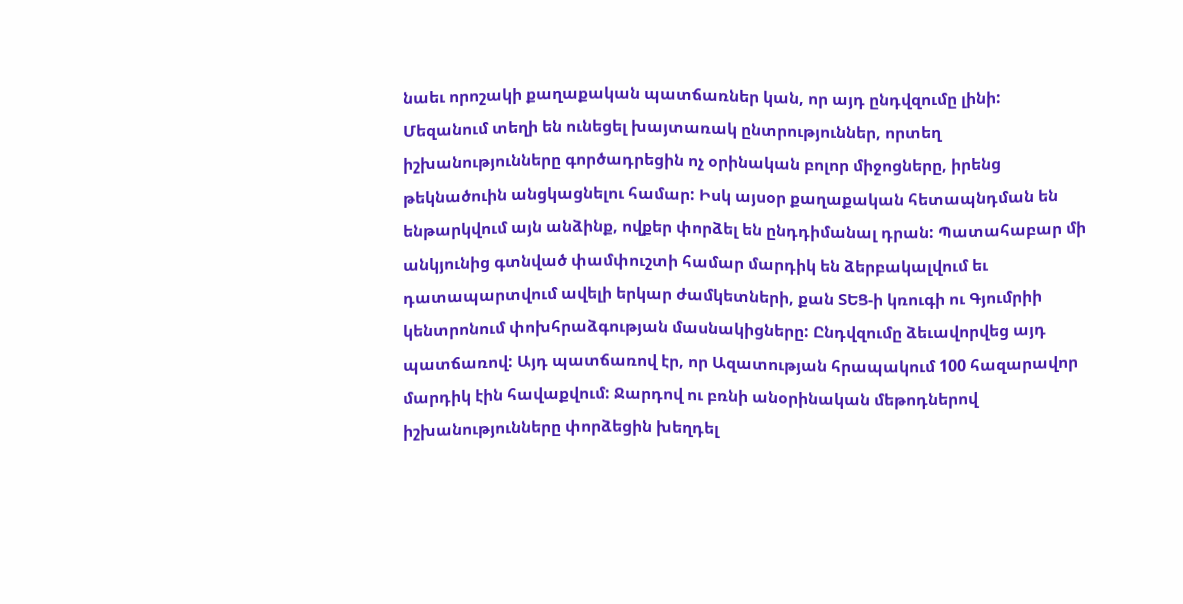նաեւ որոշակի քաղաքական պատճառներ կան, որ այդ ընդվզումը լինի: Մեզանում տեղի են ունեցել խայտառակ ընտրություններ, որտեղ իշխանությունները գործադրեցին ոչ օրինական բոլոր միջոցները, իրենց թեկնածուին անցկացնելու համար: Իսկ այսօր քաղաքական հետապնդման են ենթարկվում այն անձինք, ովքեր փորձել են ընդդիմանալ դրան: Պատահաբար մի անկյունից գտնված փամփուշտի համար մարդիկ են ձերբակալվում եւ դատապարտվում ավելի երկար ժամկետների, քան ՏԵՑ-ի կռուգի ու Գյումրիի կենտրոնում փոխհրաձգության մասնակիցները: Ընդվզումը ձեւավորվեց այդ պատճառով: Այդ պատճառով էր, որ Ազատության հրապակում 100 հազարավոր մարդիկ էին հավաքվում: Ջարդով ու բռնի անօրինական մեթոդներով իշխանությունները փորձեցին խեղդել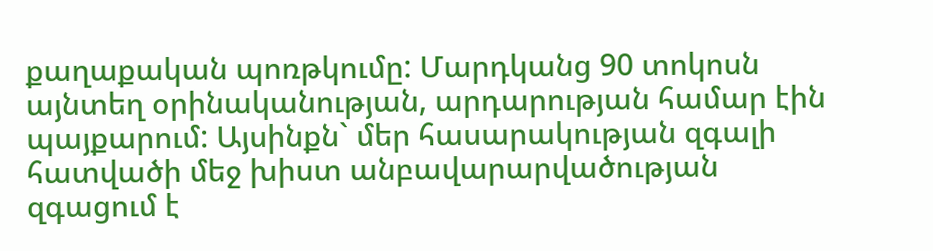քաղաքական պոռթկումը: Մարդկանց 90 տոկոսն այնտեղ օրինականության, արդարության համար էին պայքարում: Այսինքն` մեր հասարակության զգալի հատվածի մեջ խիստ անբավարարվածության զգացում է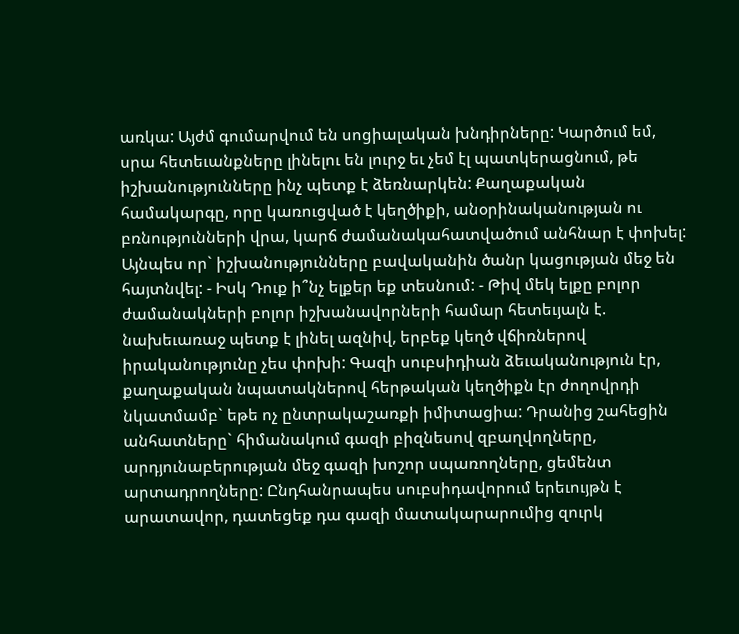առկա: Այժմ գումարվում են սոցիալական խնդիրները: Կարծում եմ, սրա հետեւանքները լինելու են լուրջ եւ չեմ էլ պատկերացնում, թե իշխանությունները ինչ պետք է ձեռնարկեն: Քաղաքական համակարգը, որը կառուցված է կեղծիքի, անօրինականության ու բռնությունների վրա, կարճ ժամանակահատվածում անհնար է փոխել: Այնպես որ` իշխանությունները բավականին ծանր կացության մեջ են հայտնվել: - Իսկ Դուք ի՞նչ ելքեր եք տեսնում: - Թիվ մեկ ելքը բոլոր ժամանակների բոլոր իշխանավորների համար հետեւյալն է. նախեւառաջ պետք է լինել ազնիվ, երբեք կեղծ վճիռներով իրականությունը չես փոխի: Գազի սուբսիդիան ձեւականություն էր, քաղաքական նպատակներով հերթական կեղծիքն էր ժողովրդի նկատմամբ` եթե ոչ ընտրակաշառքի իմիտացիա: Դրանից շահեցին անհատները` հիմանակում գազի բիզնեսով զբաղվողները, արդյունաբերության մեջ գազի խոշոր սպառողները, ցեմենտ արտադրողները: Ընդհանրապես սուբսիդավորում երեւույթն է արատավոր, դատեցեք դա գազի մատակարարումից զուրկ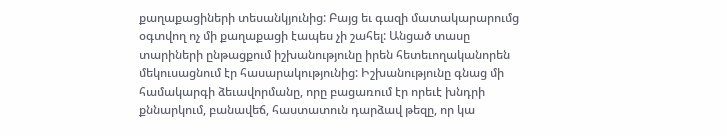քաղաքացիների տեսանկյունից: Բայց եւ գազի մատակարարումց օգտվող ոչ մի քաղաքացի էապես չի շահել: Անցած տասը տարիների ընթացքում իշխանությունը իրեն հետեւողականորեն մեկուսացնում էր հասարակությունից: Իշխանությունը գնաց մի համակարգի ձեւավորմանը, որը բացառում էր որեւէ խնդրի քննարկում, բանավեճ, հաստատուն դարձավ թեզը, որ կա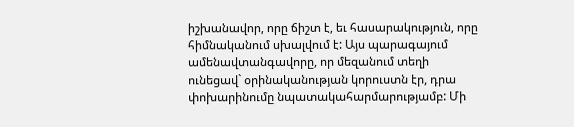իշխանավոր, որը ճիշտ է, եւ հասարակություն, որը հիմնականում սխալվում է: Այս պարագայում ամենավտանգավորը, որ մեզանում տեղի ունեցավ` օրինականության կորուստն էր, դրա փոխարինումը նպատակահարմարությամբ: Մի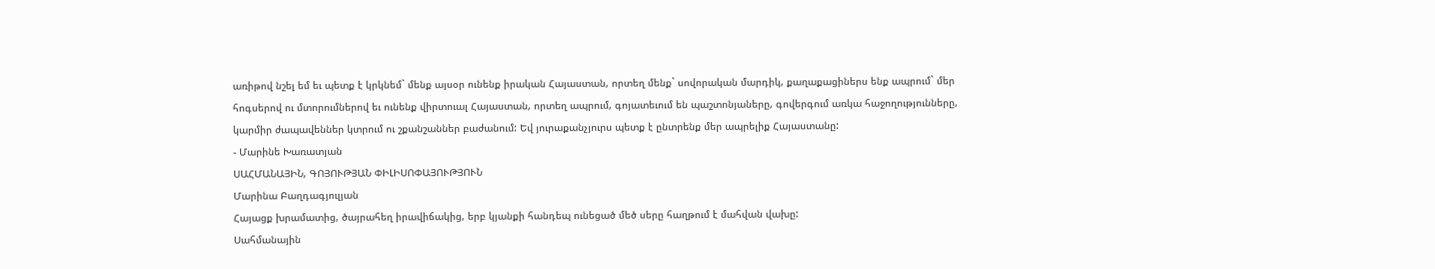առիթով նշել եմ եւ պետք է կրկնեմ` մենք այսօր ունենք իրական Հայաստան, որտեղ մենք` սովորական մարդիկ, քաղաքացիներս ենք ապրում` մեր հոգսերով ու մտորումներով եւ ունենք վիրտուալ Հայաստան, որտեղ ապրում, գոյատեւում են պաշտոնյաները, գովերգում առկա հաջողությունները, կարմիր ժապավեններ կտրում ու շքանշաններ բաժանում: Եվ յուրաքանչյուրս պետք է ընտրենք մեր ապրելիք Հայաստանը:
- Մարինե Խառատյան
ՍԱՀՄԱՆԱՅԻՆ, ԳՈՅՈՒԹՅԱՆ ՓԻԼԻՍՈՓԱՅՈՒԹՅՈՒՆ
Մարինա Բաղդագյուլյան
Հայացք խրամատից, ծայրահեղ իրավիճակից, երբ կյանքի հանդեպ ունեցած մեծ սերը հաղթում է մահվան վախը:
Սահմանային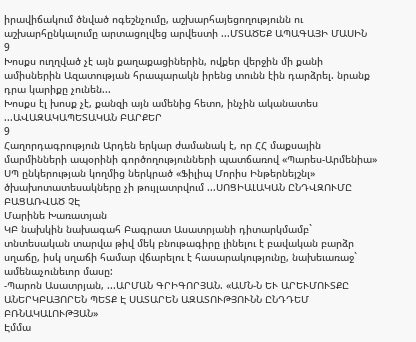իրավիճակում ծնված ոգեշնչումը, աշխարհայեցողությունն ու աշխարհընկալումը արտացոլվեց արվեստի ...ՄՏԱԾԵՔ ԱՊԱԳԱՅԻ ՄԱՍԻՆ
9
Խոսքս ուղղված չէ այն քաղաքացիներին, ովքեր վերջին մի քանի ամիսներին Ազատության հրապարակն իրենց տունն էին դարձրել. նրանք դրա կարիքը չունեն...
Խոսքս էլ խոսք չէ, քանզի այն ամենից հետո, ինչին ականատես ...ԱՎԱԶԱԿԱՊԵՏԱԿԱՆ ԲԱՐՔԵՐ
9
Հաղորդագրություն Արդեն երկար ժամանակ է, որ ՀՀ մաքսային մարմինների ապօրինի գործողությունների պատճառով «Պարես-Արմենիա» ՍՊ ընկերության կողմից ներկրած «Ֆիլիպ Մորիս Ինթերնեյշնլ» ծխախոտատեսակները չի թույլատրվում ...ՍՈՑԻԱԼԱԿԱՆ ԸՆԴՎԶՈՒՄԸ ԲԱՑԱՌՎԱԾ ՉԷ
Մարինե Խառատյան
ԿԲ նախկին նախագահ Բագրատ Ասատրյանի դիտարկմամբ` տնտեսական տարվա թիվ մեկ բնութագիրը լինելու է բավական բարձր սղաճը, իսկ սղաճի համար վճարելու է հասարակությունը, նախեւառաջ` ամենաչունեւոր մասը:
-Պարոն Ասատրյան, ...ԱՐՄԱՆ ԳՐԻԳՈՐՅԱՆ. «ԱՄՆ-Ն ԵՒ ԱՐԵՒՄՈՒՏՔԸ ԱՆԵՐԿԲԱՅՈՐԵՆ ՊԵՏՔ Է ՍԱՏԱՐԵՆ ԱԶԱՏՈՒԹՅՈՒՆՆ ԸՆԴԴԵՄ ԲՌՆԱԿԱԼՈՒԹՅԱՆ»
Էմմա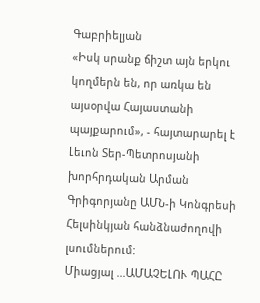Գաբրիելյան
«Իսկ սրանք ճիշտ այն երկու կողմերն են, որ առկա են այսօրվա Հայաստանի պայքարում», - հայտարարել է Լեւոն Տեր-Պետրոսյանի խորհրդական Արման Գրիգորյանը ԱՄՆ-ի Կոնգրեսի Հելսինկյան հանձնաժողովի լսումներում:
Միացյալ ...ԱՄԱՉԵԼՈՒ ՊԱՀԸ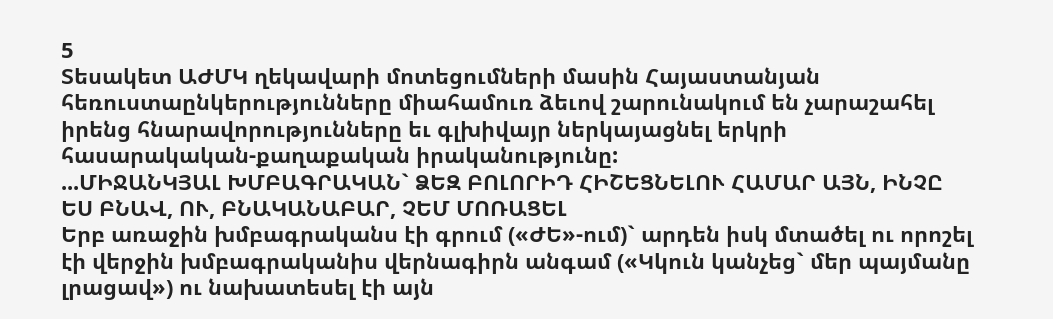5
Տեսակետ ԱԺՄԿ ղեկավարի մոտեցումների մասին Հայաստանյան հեռուստաընկերությունները միահամուռ ձեւով շարունակում են չարաշահել իրենց հնարավորությունները եւ գլխիվայր ներկայացնել երկրի հասարակական-քաղաքական իրականությունը:
...ՄԻՋԱՆԿՅԱԼ ԽՄԲԱԳՐԱԿԱՆ` ՁԵԶ ԲՈԼՈՐԻԴ ՀԻՇԵՑՆԵԼՈՒ ՀԱՄԱՐ ԱՅՆ, ԻՆՉԸ ԵՍ ԲՆԱՎ, ՈՒ, ԲՆԱԿԱՆԱԲԱՐ, ՉԵՄ ՄՈՌԱՑԵԼ
Երբ առաջին խմբագրականս էի գրում («ԺԵ»-ում)` արդեն իսկ մտածել ու որոշել էի վերջին խմբագրականիս վերնագիրն անգամ («Կկուն կանչեց` մեր պայմանը լրացավ») ու նախատեսել էի այն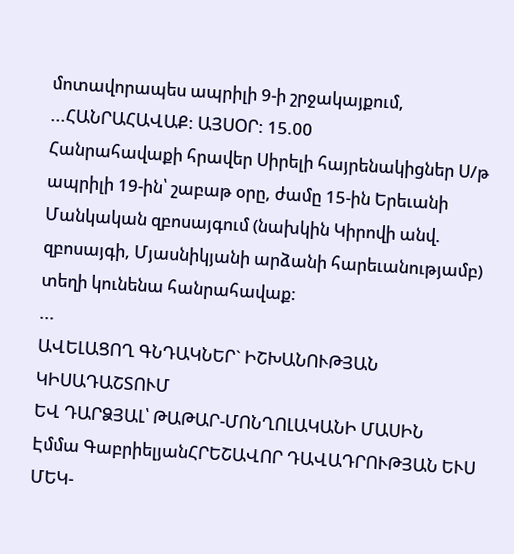մոտավորապես ապրիլի 9-ի շրջակայքում, ...ՀԱՆՐԱՀԱՎԱՔ: ԱՅՍՕՐ: 15.00
Հանրահավաքի հրավեր Սիրելի հայրենակիցներ Ս/թ ապրիլի 19-ին՝ շաբաթ օրը, ժամը 15-ին Երեւանի Մանկական զբոսայգում (նախկին Կիրովի անվ. զբոսայգի, Մյասնիկյանի արձանի հարեւանությամբ) տեղի կունենա հանրահավաք:
...
ԱՎԵԼԱՑՈՂ ԳՆԴԱԿՆԵՐ` ԻՇԽԱՆՈՒԹՅԱՆ ԿԻՍԱԴԱՇՏՈՒՄ
ԵՎ ԴԱՐՁՅԱԼ՝ ԹԱԹԱՐ-ՄՈՆՂՈԼԱԿԱՆԻ ՄԱՍԻՆ
Էմմա ԳաբրիելյանՀՐԵՇԱՎՈՐ ԴԱՎԱԴՐՈՒԹՅԱՆ ԵՒՍ ՄԵԿ-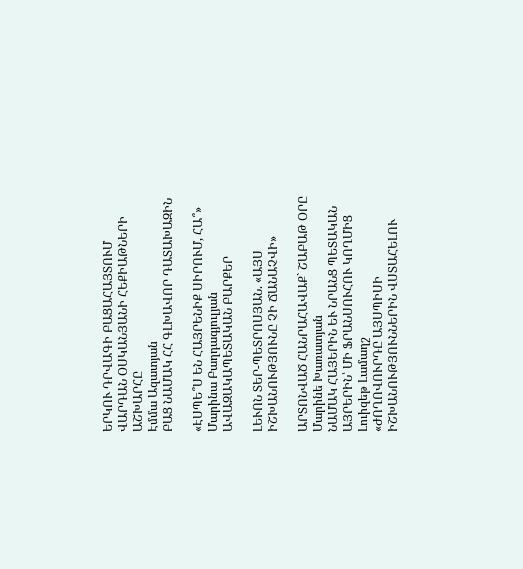ԵՐԿՈՒ ԴՐՎԱԳԻ ԲԱՑԱՀԱՅՏՈՒՄ
ՎԱՐԴԱՆ ՕՍԿԱՆՅԱՆԻ ՀԵՔԻԱԹՆԵՐԻ ԱՇԽԱՐՀԸ
Էմմա Ազատյան
ԲԱՑ ՆԱՄԱԿ ՀՀ ԳԼԽԱՎՈՐ ԴԱՏԱԽԱԶԻՆ

«ԷՍՊԵ՞Ս ԵՆ ՀԱՅՐԵՆԻՔ ՍԻՐՈՒՄ, ՀԱ՞»
Մարինա Բաղդագյուլյան
ԱՎԱԶԱԿԱՊԵՏԱԿԱՆ ԲԱՐՔԵՐ

ԼԵՒՈՆ ՏԵՐ-ՊԵՏՐՈՍՅԱՆ. «ԱՅՍ ԻՇԽԱՆՈՒԹՅՈՒՆԸ ՉԻ ՃԱՆԱՉՎԻ»

ԱՐՏՈՆՎԱԾ ՀԱՆՐԱՀԱՎԱՔ` ՇԱԲԱԹ ՕՐԸ
Մարինե Խառատյան
ՆԱՄԱԿ ՀԱՅԵՐԻՆ ԵՒ ՆՐԱՆՑ ՊԵՏԱԿԱՆ ԱՅՐԵՐԻՆ՝ ՄԻ ՖՐԱՆՍՈՒՀՈՒ ԿՈՂՄԻՑ
Լուիզեթ Լամաղշ
«ԺՈՂՈՎՈՒՐԴԸ ԱՅՍՊԻՍԻ ԻՇԽԱՆՈՒԹՅՈՒՆՆԵՐԻՆ ՎՍՏԱՀԵԼՈՒ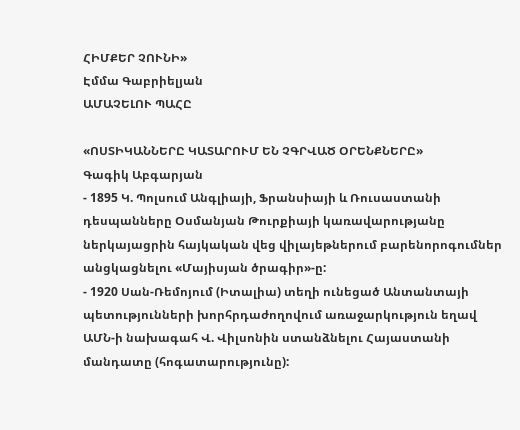ՀԻՄՔԵՐ ՉՈՒՆԻ»
Էմմա Գաբրիելյան
ԱՄԱՉԵԼՈՒ ՊԱՀԸ

«ՈՍՏԻԿԱՆՆԵՐԸ ԿԱՏԱՐՈՒՄ ԵՆ ՉԳՐՎԱԾ ՕՐԵՆՔՆԵՐԸ»
Գագիկ Աբգարյան
- 1895 Կ. Պոլսում Անգլիայի, Ֆրանսիայի և Ռուսաստանի դեսպանները Օսմանյան Թուրքիայի կառավարությանը ներկայացրին հայկական վեց վիլայեթներում բարենորոգումներ անցկացնելու «Մայիսյան ծրագիր»-ը:
- 1920 Սան-Ռեմոյում (Իտալիա) տեղի ունեցած Անտանտայի պետությունների խորհրդաժողովում առաջարկություն եղավ ԱՄՆ-ի նախագահ Վ. Վիլսոնին ստանձնելու Հայաստանի մանդատը (հոգատարությունը):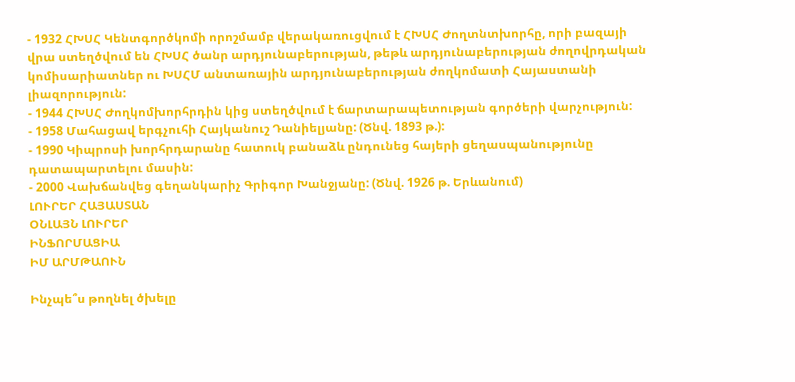- 1932 ՀԽՍՀ Կենտգործկոմի որոշմամբ վերակառուցվում է ՀԽՍՀ Ժողտնտխորհը, որի բազայի վրա ստեղծվում են ՀԽՍՀ ծանր արդյունաբերության, թեթև արդյունաբերության ժողովրդական կոմիսարիատներ ու ԽՍՀՄ անտառային արդյունաբերության ժողկոմատի Հայաստանի լիազորություն:
- 1944 ՀԽՍՀ Ժողկոմխորհրդին կից ստեղծվում է ճարտարապետության գործերի վարչություն:
- 1958 Մահացավ երգչուհի Հայկանուշ Դանիելյանը: (Ծնվ. 1893 թ.):
- 1990 Կիպրոսի խորհրդարանը հատուկ բանաձև ընդունեց հայերի ցեղասպանությունը դատապարտելու մասին:
- 2000 Վախճանվեց գեղանկարիչ Գրիգոր Խանջյանը: (Ծնվ. 1926 թ. Երևանում)
ԼՈՒՐԵՐ ՀԱՅԱՍՏԱՆ
ՕՆԼԱՅՆ ԼՈՒՐԵՐ
ԻՆՖՈՐՄԱՑԻԱ
ԻՄ ԱՐՄԹԱՈՒՆ

Ինչպե՞ս թողնել ծխելը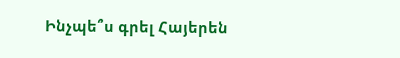Ինչպե՞ս գրել Հայերեն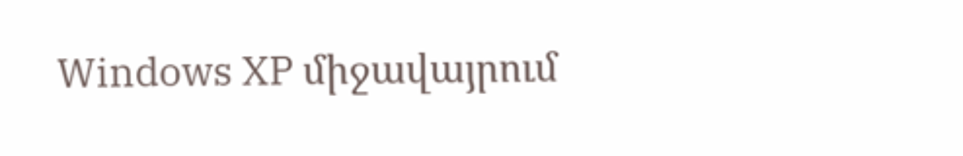Windows XP միջավայրում